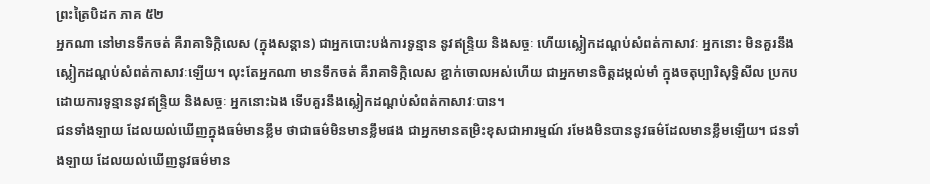ព្រះត្រៃបិដក ភាគ ៥២
អ្នកណា នៅមានទឹកចត់ គឺរាគាទិក្កិលេស (ក្នុងសន្តាន) ជាអ្នកបោះបង់ការទូន្មាន នូវឥន្ទ្រិយ និងសច្ចៈ ហើយស្លៀកដណ្តប់សំពត់កាសាវៈ អ្នកនោះ មិនគួរនឹងស្លៀកដណ្តប់សំពត់កាសាវៈឡើយ។ លុះតែអ្នកណា មានទឹកចត់ គឺរាគាទិក្កិលេស ខ្ជាក់ចោលអស់ហើយ ជាអ្នកមានចិត្តដម្កល់មាំ ក្នុងចតុប្បារិសុទ្ធិសីល ប្រកបដោយការទូន្មាននូវឥន្ទ្រិយ និងសច្ចៈ អ្នកនោះឯង ទើបគួរនឹងស្លៀកដណ្តប់សំពត់កាសាវៈបាន។
ជនទាំងឡាយ ដែលយល់ឃើញក្នុងធម៌មានខ្លឹម ថាជាធម៌មិនមានខ្លឹមផង ជាអ្នកមានតម្រិះខុសជាអារម្មណ៍ រមែងមិនបាននូវធម៌ដែលមានខ្លឹមឡើយ។ ជនទាំងឡាយ ដែលយល់ឃើញនូវធម៌មាន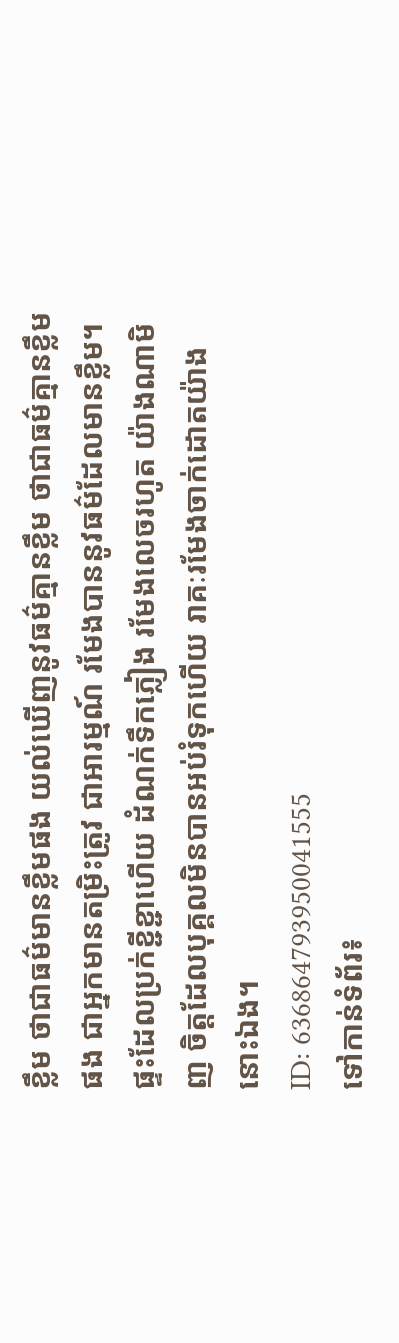ខ្លឹម ថាជាធម៌មានខ្លឹមផង យល់ឃើញនូវធម៌គ្មានខ្លឹម ថាជាធម៌គ្មានខ្លឹមផង ជាអ្នកមានតម្រិះត្រូវ ជាអារម្មណ៍ រមែងបាននូវធម៌ដែលមានខ្លឹម។
ផ្ទះដែលប្រក់ខ្ជីខ្ជាហើយ ដំណក់ទឹកភ្លៀង រមែងលេចរហូត យ៉ាងណាមិញ ចិត្តដែលបុគ្គលមិនបានអប់រំទុកហើយ រាគៈរមែងចាក់ដោតយ៉ាងនោះឯង។
ID: 636864793950041555
ទៅកាន់ទំព័រ៖